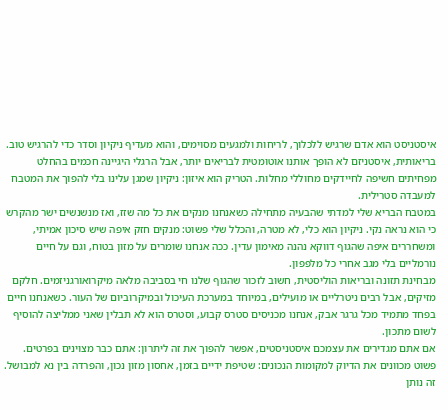איסטניסט הוא אדם שרגיש ללכלוך, לריחות ולמגעים מסוימים, והוא מעדיף ניקיון וסדר כדי להרגיש טוב. בריאותית, איסטניזם לא הופך אותנו אוטומטית לבריאים יותר, אבל הרגלי היגיינה חכמים בהחלט מפחיתים חשיפה לחיידקים מחוללי מחלות. הטריק הוא איזון: ניקיון שמגן עלינו בלי להפוך את המטבח למעבדה סטרילית.
במטבח הבריא שלי למדתי שהבעיה מתחילה כשאנחנו מנקים את כל מה שזז, ואז מנשנשים ישר מהקרש כי הוא נראה נקי. ניקיון הוא כלי, לא מטרה, והכלל שלי פשוט: מנקים חזק איפה שיש סיכון אמיתי, ומשחררים איפה שהגוף דווקא נהנה מאימון עדין. ככה אנחנו שומרים על מזון בטוח, וגם על חיים נורמליים בלי מגב אחרי כל מלפפון.
מבחינת תזונה ובריאות הוליסטית, חשוב לזכור שהגוף שלנו חי בסביבה מלאה מיקרואורגניזמים. חלקם מזיקים, אבל רבים ניטרליים או מועילים, במיוחד במערכת העיכול ובמיקרוביום של העור. כשאנחנו חיים בפחד מתמיד מכל גרגר אבק, אנחנו מכניסים סטרס קבוע, וסטרס הוא לא תבלין שאני ממליצה להוסיף לשום מתכון.
אם אתם מגדירים את עצמכם איסטניסטים, אפשר להפוך את זה ליתרון: אתם כבר מצוינים בפרטים. פשוט מכוונים את הדיוק למקומות הנכונים: שטיפת ידיים בזמן, אחסון מזון נכון, והפרדה בין נא למבושל. זה נותן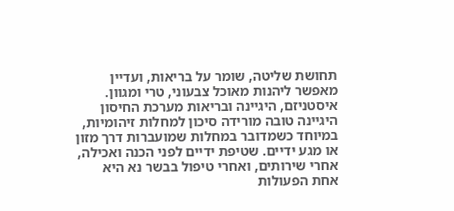תחושת שליטה, שומר על בריאות, ועדיין מאפשר ליהנות מאוכל צבעוני, טרי ומגוון.
איסטניזם, היגיינה ובריאות מערכת החיסון
היגיינה טובה מורידה סיכון למחלות זיהומיות, במיוחד כשמדובר במחלות שמועברות דרך מזון או מגע ידיים. שטיפת ידיים לפני הכנה ואכילה, אחרי שירותים, ואחרי טיפול בבשר נא היא אחת הפעולות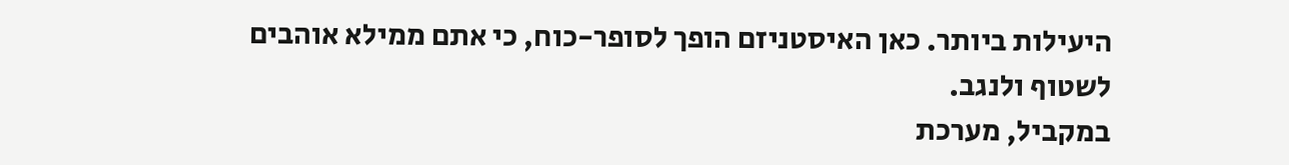היעילות ביותר. כאן האיסטניזם הופך לסופר-כוח, כי אתם ממילא אוהבים לשטוף ולנגב.
במקביל, מערכת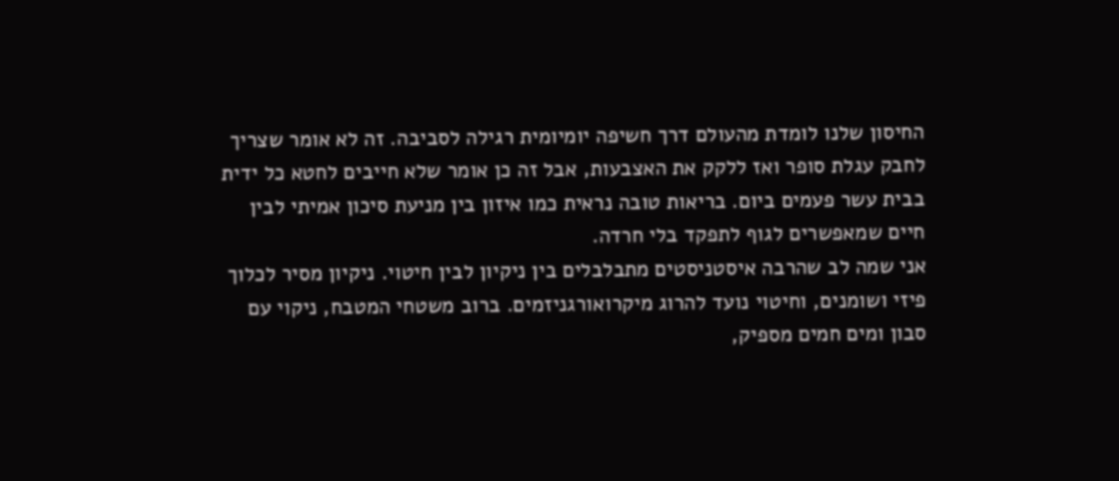החיסון שלנו לומדת מהעולם דרך חשיפה יומיומית רגילה לסביבה. זה לא אומר שצריך לחבק עגלת סופר ואז ללקק את האצבעות, אבל זה כן אומר שלא חייבים לחטא כל ידית בבית עשר פעמים ביום. בריאות טובה נראית כמו איזון בין מניעת סיכון אמיתי לבין חיים שמאפשרים לגוף לתפקד בלי חרדה.
אני שמה לב שהרבה איסטניסטים מתבלבלים בין ניקיון לבין חיטוי. ניקיון מסיר לכלוך פיזי ושומנים, וחיטוי נועד להרוג מיקרואורגניזמים. ברוב משטחי המטבח, ניקוי עם סבון ומים חמים מספיק,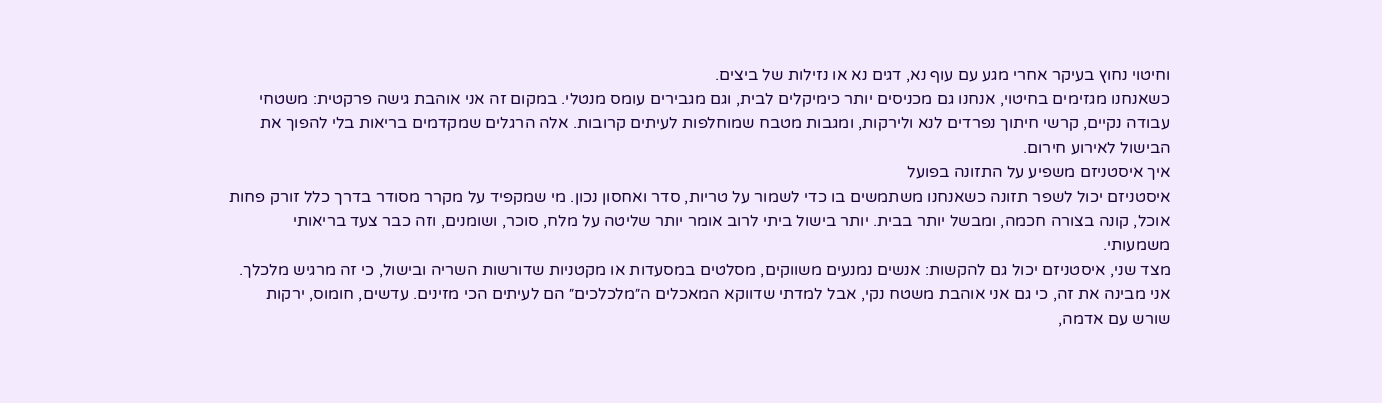וחיטוי נחוץ בעיקר אחרי מגע עם עוף נא, דגים נא או נזילות של ביצים.
כשאנחנו מגזימים בחיטוי, אנחנו גם מכניסים יותר כימיקלים לבית, וגם מגבירים עומס מנטלי. במקום זה אני אוהבת גישה פרקטית: משטחי עבודה נקיים, קרשי חיתוך נפרדים לנא ולירקות, ומגבות מטבח שמוחלפות לעיתים קרובות. אלה הרגלים שמקדמים בריאות בלי להפוך את הבישול לאירוע חירום.
איך איסטניזם משפיע על התזונה בפועל
איסטניזם יכול לשפר תזונה כשאנחנו משתמשים בו כדי לשמור על טריות, סדר ואחסון נכון. מי שמקפיד על מקרר מסודר בדרך כלל זורק פחות אוכל, קונה בצורה חכמה, ומבשל יותר בבית. יותר בישול ביתי לרוב אומר יותר שליטה על מלח, סוכר, ושומנים, וזה כבר צעד בריאותי משמעותי.
מצד שני, איסטניזם יכול גם להקשות: אנשים נמנעים משווקים, מסלטים במסעדות או מקטניות שדורשות השריה ובישול, כי זה מרגיש מלכלך. אני מבינה את זה, כי גם אני אוהבת משטח נקי, אבל למדתי שדווקא המאכלים ה״מלכלכים״ הם לעיתים הכי מזינים. עדשים, חומוס, ירקות שורש עם אדמה,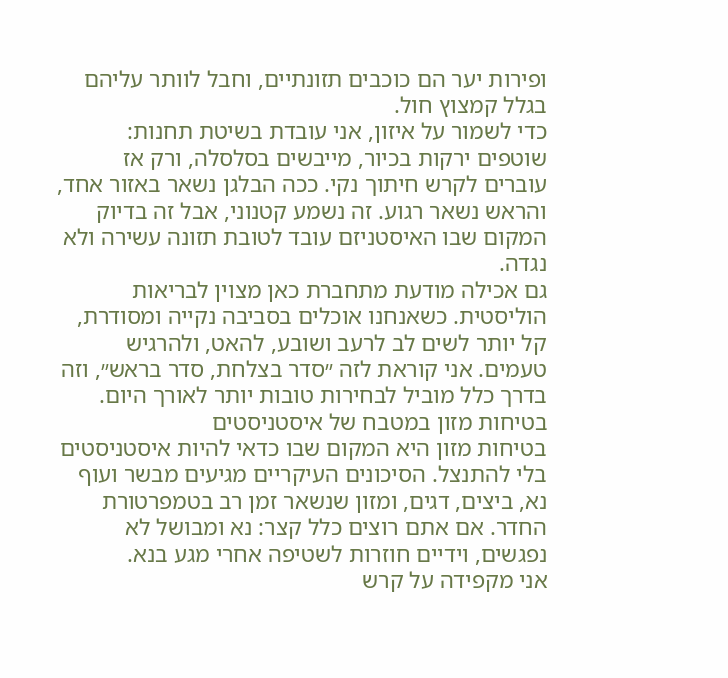ופירות יער הם כוכבים תזונתיים, וחבל לוותר עליהם בגלל קמצוץ חול.
כדי לשמור על איזון, אני עובדת בשיטת תחנות: שוטפים ירקות בכיור, מייבשים בסלסלה, ורק אז עוברים לקרש חיתוך נקי. ככה הבלגן נשאר באזור אחד, והראש נשאר רגוע. זה נשמע קטנוני, אבל זה בדיוק המקום שבו האיסטניזם עובד לטובת תזונה עשירה ולא נגדה.
גם אכילה מודעת מתחברת כאן מצוין לבריאות הוליסטית. כשאנחנו אוכלים בסביבה נקייה ומסודרת, קל יותר לשים לב לרעב ושובע, להאט, ולהרגיש טעמים. אני קוראת לזה ״סדר בצלחת, סדר בראש״, וזה בדרך כלל מוביל לבחירות טובות יותר לאורך היום.
בטיחות מזון במטבח של איסטניסטים
בטיחות מזון היא המקום שבו כדאי להיות איסטניסטים בלי להתנצל. הסיכונים העיקריים מגיעים מבשר ועוף נא, ביצים, דגים, ומזון שנשאר זמן רב בטמפרטורת החדר. אם אתם רוצים כלל קצר: נא ומבושל לא נפגשים, וידיים חוזרות לשטיפה אחרי מגע בנא.
אני מקפידה על קרש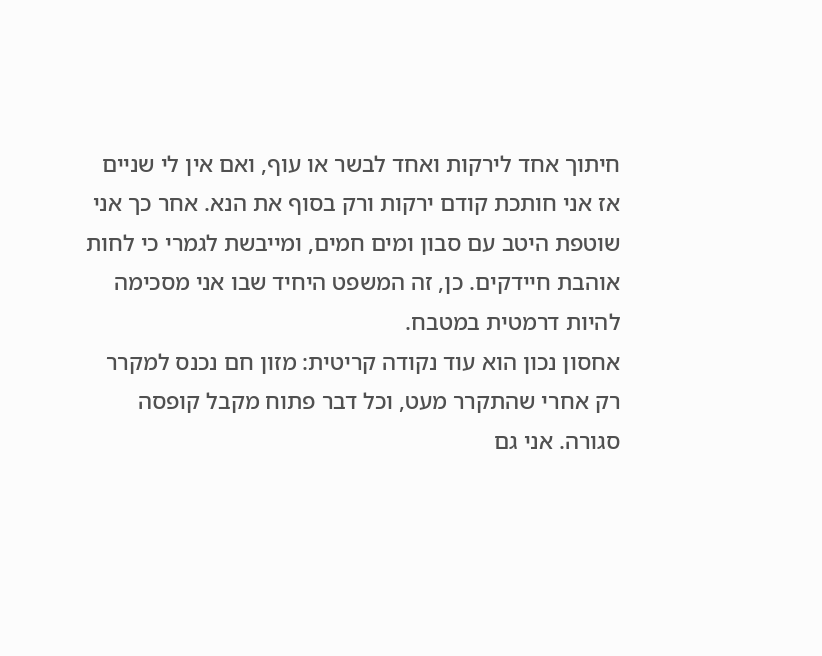חיתוך אחד לירקות ואחד לבשר או עוף, ואם אין לי שניים אז אני חותכת קודם ירקות ורק בסוף את הנא. אחר כך אני שוטפת היטב עם סבון ומים חמים, ומייבשת לגמרי כי לחות אוהבת חיידקים. כן, זה המשפט היחיד שבו אני מסכימה להיות דרמטית במטבח.
אחסון נכון הוא עוד נקודה קריטית: מזון חם נכנס למקרר רק אחרי שהתקרר מעט, וכל דבר פתוח מקבל קופסה סגורה. אני גם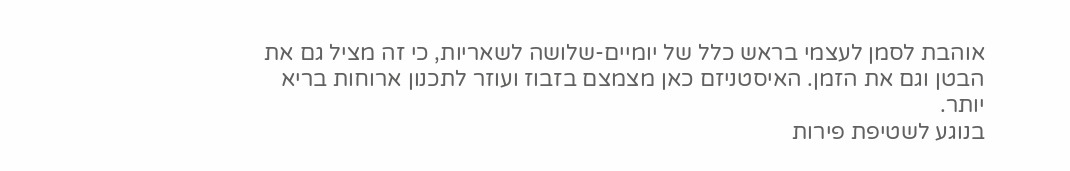אוהבת לסמן לעצמי בראש כלל של יומיים-שלושה לשאריות, כי זה מציל גם את הבטן וגם את הזמן. האיסטניזם כאן מצמצם בזבוז ועוזר לתכנון ארוחות בריא יותר.
בנוגע לשטיפת פירות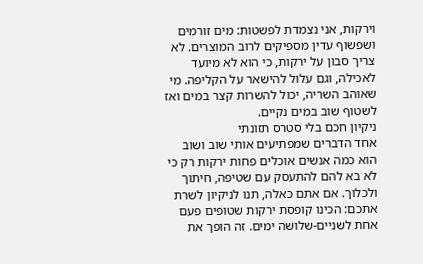וירקות, אני נצמדת לפשטות: מים זורמים ושפשוף עדין מספיקים לרוב המוצרים. לא צריך סבון על ירקות, כי הוא לא מיועד לאכילה, וגם עלול להישאר על הקליפה. מי שאוהב השריה, יכול להשרות קצר במים ואז לשטוף שוב במים נקיים.
ניקיון חכם בלי סטרס תזונתי
אחד הדברים שמפתיעים אותי שוב ושוב הוא כמה אנשים אוכלים פחות ירקות רק כי לא בא להם להתעסק עם שטיפה, חיתוך ולכלוך. אם אתם כאלה, תנו לניקיון לשרת אתכם: הכינו קופסת ירקות שטופים פעם אחת לשניים-שלושה ימים. זה הופך את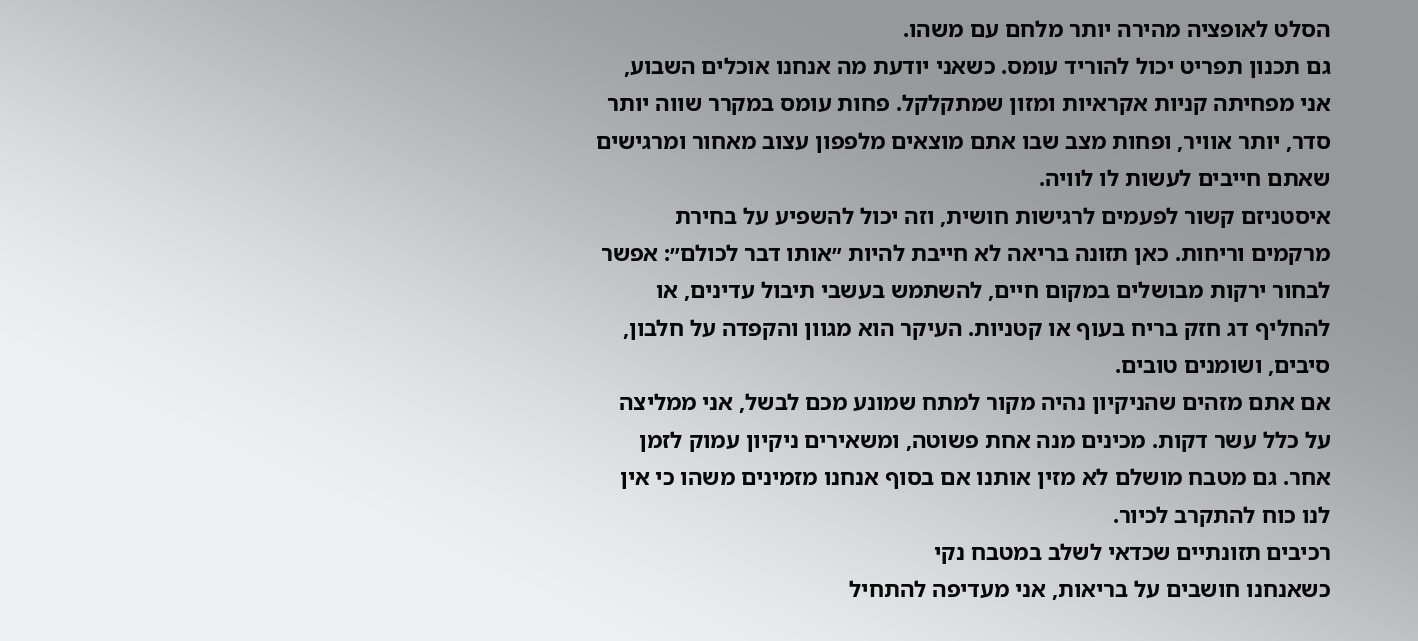הסלט לאופציה מהירה יותר מלחם עם משהו.
גם תכנון תפריט יכול להוריד עומס. כשאני יודעת מה אנחנו אוכלים השבוע, אני מפחיתה קניות אקראיות ומזון שמתקלקל. פחות עומס במקרר שווה יותר סדר, יותר אוויר, ופחות מצב שבו אתם מוצאים מלפפון עצוב מאחור ומרגישים שאתם חייבים לעשות לו לוויה.
איסטניזם קשור לפעמים לרגישות חושית, וזה יכול להשפיע על בחירת מרקמים וריחות. כאן תזונה בריאה לא חייבת להיות ״אותו דבר לכולם״: אפשר לבחור ירקות מבושלים במקום חיים, להשתמש בעשבי תיבול עדינים, או להחליף דג חזק בריח בעוף או קטניות. העיקר הוא מגוון והקפדה על חלבון, סיבים, ושומנים טובים.
אם אתם מזהים שהניקיון נהיה מקור למתח שמונע מכם לבשל, אני ממליצה על כלל עשר דקות. מכינים מנה אחת פשוטה, ומשאירים ניקיון עמוק לזמן אחר. גם מטבח מושלם לא מזין אותנו אם בסוף אנחנו מזמינים משהו כי אין לנו כוח להתקרב לכיור.
רכיבים תזונתיים שכדאי לשלב במטבח נקי
כשאנחנו חושבים על בריאות, אני מעדיפה להתחיל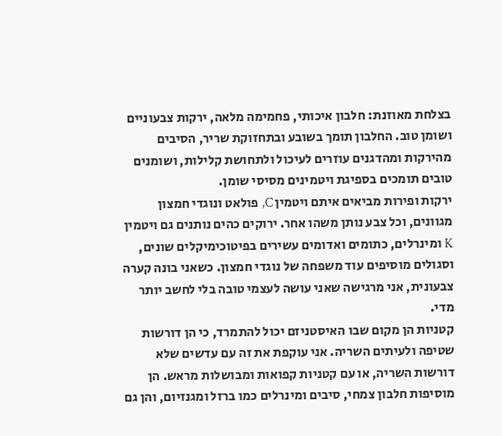בצלחת מאוזנת: חלבון איכותי, פחמימה מלאה, ירקות צבעוניים ושומן טוב. החלבון תומך בשובע ובתחזוקת שריר, הסיבים מהירקות ומהדגנים עוזרים לעיכול ולתחושת קלילות, ושומנים טובים תומכים בספיגת ויטמינים מסיסי שומן.
ירקות ופירות מביאים איתם ויטמין C, פולאט ונוגדי חמצון מגוונים, וכל צבע נותן משהו אחר. ירוקים כהים נותנים גם ויטמין K ומינרלים, כתומים ואדומים עשירים בפיטוכימיקלים שונים, וסגולים מוסיפים עוד משפחה של נוגדי חמצון. כשאני בונה קערה צבעונית, אני מרגישה שאני עושה לעצמי טובה בלי לחשב יותר מדי.
קטניות הן מקום שבו האיסטניזם יכול להתמרד, כי הן דורשות שטיפה ולעיתים השריה. אני עוקפת את זה עם עדשים שלא דורשות השריה, או עם קטניות קפואות ומבושלות מראש. הן מוסיפות חלבון צמחי, סיבים ומינרלים כמו ברזל ומגנזיום, והן גם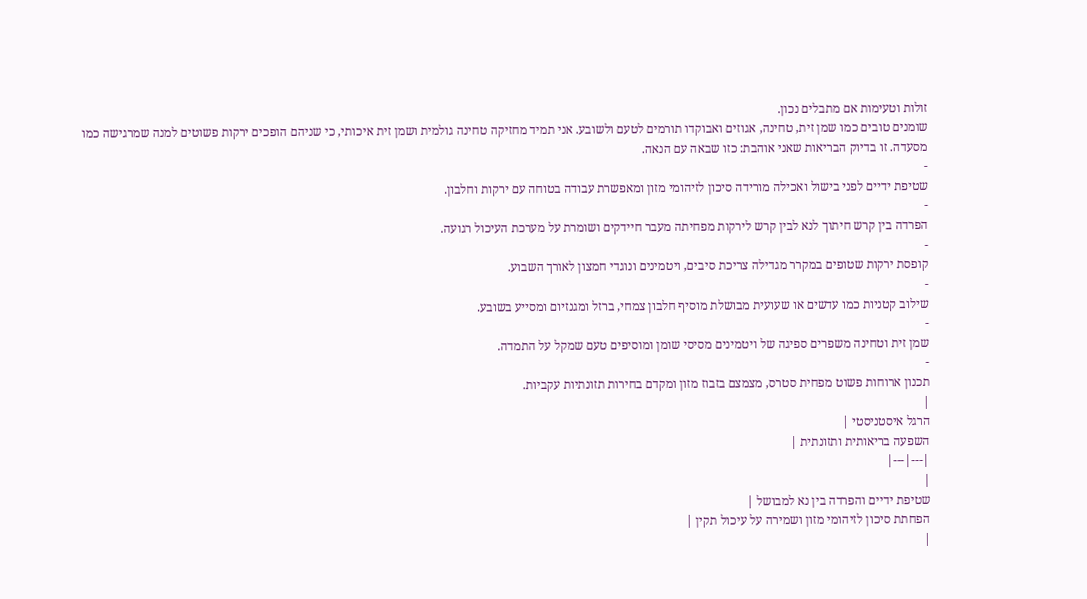זולות וטעימות אם מתבלים נכון.
שומנים טובים כמו שמן זית, טחינה, אגוזים ואבוקדו תורמים לטעם ולשובע. אני תמיד מחזיקה טחינה גולמית ושמן זית איכותי, כי שניהם הופכים ירקות פשוטים למנה שמרגישה כמו מסעדה. זו בדיוק הבריאות שאני אוהבת: כזו שבאה עם הנאה.
-
שטיפת ידיים לפני בישול ואכילה מורידה סיכון לזיהומי מזון ומאפשרת עבודה בטוחה עם ירקות וחלבון.
-
הפרדה בין קרש חיתוך לנא לבין קרש לירקות מפחיתה מעבר חיידקים ושומרת על מערכת העיכול רגועה.
-
קופסת ירקות שטופים במקרר מגדילה צריכת סיבים, ויטמינים ונוגדי חמצון לאורך השבוע.
-
שילוב קטניות כמו עדשים או שעועית מבושלת מוסיף חלבון צמחי, ברזל ומגנזיום ומסייע בשובע.
-
שמן זית וטחינה משפרים ספיגה של ויטמינים מסיסי שומן ומוסיפים טעם שמקל על התמדה.
-
תכנון ארוחות פשוט מפחית סטרס, מצמצם בזבוז מזון ומקדם בחירות תזונתיות עקביות.
|
הרגל איסטניסטי |
השפעה בריאותית ותזונתית |
|---|---|
|
שטיפת ידיים והפרדה בין נא למבושל |
הפחתת סיכון לזיהומי מזון ושמירה על עיכול תקין |
|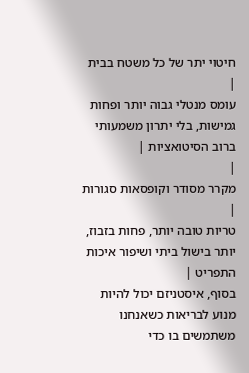חיטוי יתר של כל משטח בבית |
עומס מנטלי גבוה יותר ופחות גמישות, בלי יתרון משמעותי ברוב הסיטואציות |
|
מקרר מסודר וקופסאות סגורות |
טריות טובה יותר, פחות בזבוז, יותר בישול ביתי ושיפור איכות התפריט |
בסוף, איסטניזם יכול להיות מנוע לבריאות כשאנחנו משתמשים בו כדי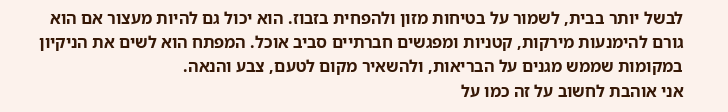לבשל יותר בבית, לשמור על בטיחות מזון ולהפחית בזבוז. הוא יכול גם להיות מעצור אם הוא גורם להימנעות מירקות, קטניות ומפגשים חברתיים סביב אוכל. המפתח הוא לשים את הניקיון במקומות שממש מגנים על הבריאות, ולהשאיר מקום לטעם, צבע והנאה.
אני אוהבת לחשוב על זה כמו על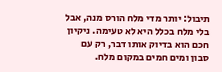תיבול: יותר מדי מלח הורס מנה, אבל בלי מלח בכלל היא לא טעימה. ניקיון חכם הוא בדיוק אותו דבר, רק עם סבון ומים חמים במקום מלח.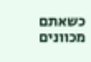כשאתם מכוונים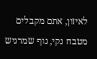לאיזון, אתם מקבלים מטבח נקי, גוף שמרגיש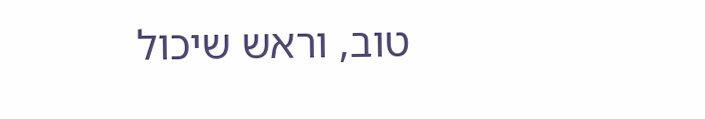טוב, וראש שיכול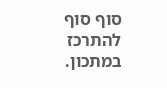סוף סוף להתרכז במתכון.